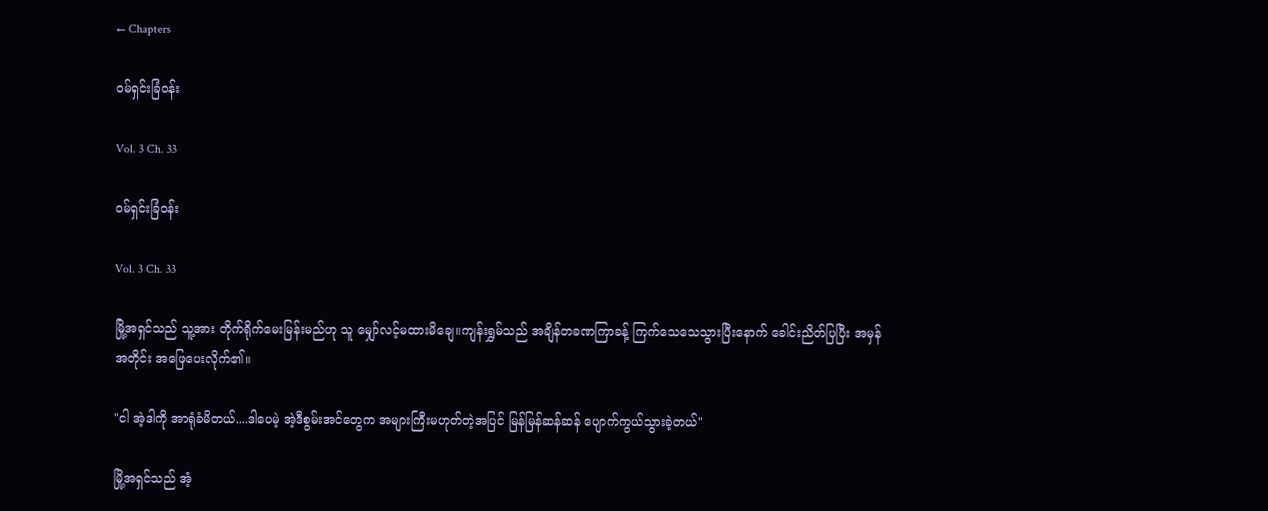← Chapters

ဝမ်ရှင်းခြံဝန်း

Vol. 3 Ch. 33

ဝမ်ရှင်းခြံဝန်း

Vol. 3 Ch. 33

မြို့အရှင်သည် သူ့အား တိုက်ရိုက်မေးမြန်းမည်ဟု သူ မျှော်လင့်မထားမိချေ။ကျန်းရွှမ်သည် အချိန်တခဏကြာခန့် ကြက်သေသေသွားပြီးနောက် ခေါင်းညိတ်ပြပြီး အမှန်အတိုင်း အဖြေပေးလိုက်၏။

"ငါ အဲ့ဒါကို အာရုံခံမိတယ်....ဒါပေမဲ့ အဲ့ဒီစွမ်းအင်တွေက အများကြီးမဟုတ်တဲ့အပြင် မြန်မြန်ဆန်ဆန် ပျောက်ကွယ်သွားခဲ့တယ်"

မြို့အရှင်သည် အံ့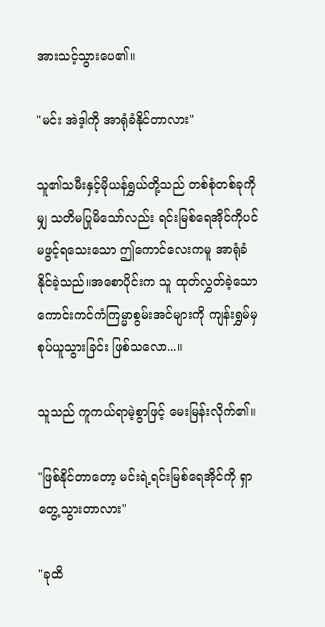အားသင့်သွားပေ၏။

"မင်း အဲဒ့ါကို အာရုံခံနိုင်တာလား"

သူ၏သမီးနှင့်မိုယန်ရွှယ်တို့သည် တစ်စုံတစ်ခုကိုမျှ သတိမပြုမိသော်လည်း ရင်းမြစ်ရေအိုင်ကိုပင် မဖွင့်ရသေးသော ဤကောင်လေးကမူ အာရုံခံနိုင်ခဲ့သည်။အစောပိုင်းက သူ ထုတ်လွှတ်ခဲ့သော ကောင်းကင်ကံကြမ္မာစွမ်းအင်များကို ကျန်းရွှမ်မှစုပ်ယူသွားခြင်း ဖြစ်သလော...။

သူသည် ကူကယ်ရာမဲ့စွာဖြင့် မေးမြန်းလိုက်၏။

"ဖြစ်နိုင်တာတော့ မင်းရဲ့ရင်းမြစ်ရေအိုင်ကို ရှာတွေ့သွားတာလား"

"ခုထိ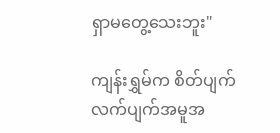ရှာမတွေ့သေးဘူး"

ကျန်းရွှမ်က စိတ်ပျက်လက်ပျက်အမူအ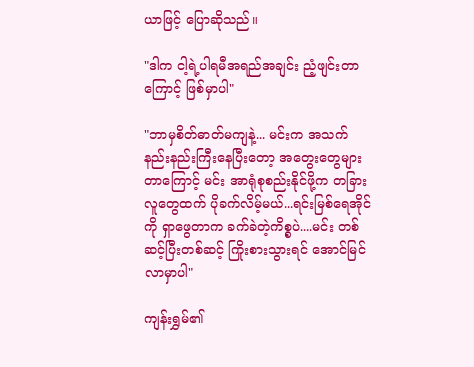ယာဖြင့် ပြောဆိုသည်။

"ဒါက ငါ့ရဲ့ပါရမီအရည်အချင်း ညံ့ဖျင်းတာကြောင့် ဖြစ်မှာပါ"

"ဘာမှစိတ်ဓာတ်မကျနဲ့... မင်းက အသက်နည်းနည်းကြီးနေပြီးတော့ အတွေးတွေများတာကြောင့် မင်း အာရုံစုစည်းနိုင်ဖို့က တခြားလူတွေထက် ပိုခက်လိမ့်မယ်...ရင်းမြစ်ရေအိုင်ကို ရှာဖွေတာက ခက်ခဲတဲ့ကိစ္စပဲ....မင်း တစ်ဆင့်ပြီးတစ်ဆင့် ကြိုးစားသွားရင် အောင်မြင်လာမှာပါ"

ကျန်းရွှမ်၏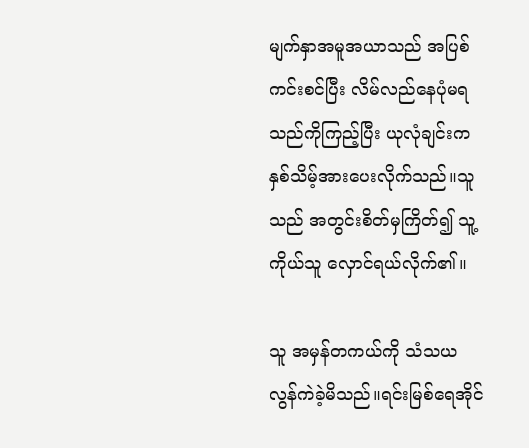မျက်နှာအမူအယာသည် အပြစ်ကင်းစင်ပြီး လိမ်လည်နေပုံမရသည်ကိုကြည့်ပြီး ယုလုံချင်းက နှစ်သိမ့်အားပေးလိုက်သည်။သူသည် အတွင်းစိတ်မှကြိတ်၍ သူ့ကိုယ်သူ လှောင်ရယ်လိုက်၏။

သူ အမှန်တကယ်ကို သံသယလွန်ကဲခဲ့မိသည်။ရင်းမြစ်ရေအိုင်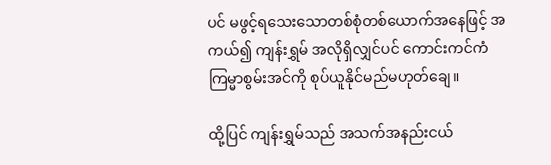ပင် မဖွင့်ရသေးသောတစ်စုံတစ်ယောက်အနေဖြင့် အကယ်၍ ကျန်းရွှမ် အလိုရှိလျှင်ပင် ကောင်းကင်ကံကြမ္မာစွမ်းအင်ကို စုပ်ယူနိုင်မည်မဟုတ်ချေ။

ထို့ပြင် ကျန်းရွှမ်သည် အသက်အနည်းငယ်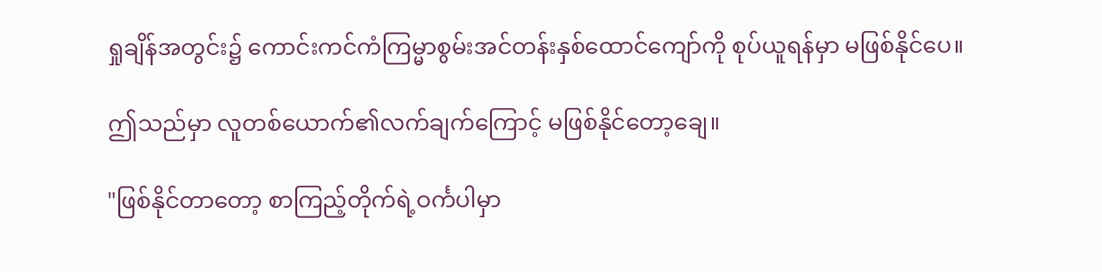ရှုချိန်အတွင်း၌ ကောင်းကင်ကံကြမ္မာစွမ်းအင်တန်းနှစ်ထောင်ကျော်ကို စုပ်ယူရန်မှာ မဖြစ်နိုင်ပေ။

ဤသည်မှာ လူတစ်ယောက်၏လက်ချက်ကြောင့် မဖြစ်နိုင်တော့ချေ။

"ဖြစ်နိုင်တာတော့ စာကြည့်တိုက်ရဲ့ဝင်္ကပါမှာ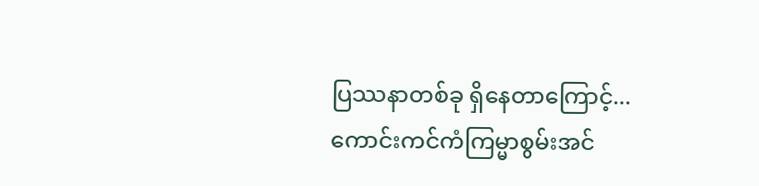ပြဿနာတစ်ခု ရှိနေတာကြောင့်...ကောင်းကင်ကံကြမ္မာစွမ်းအင်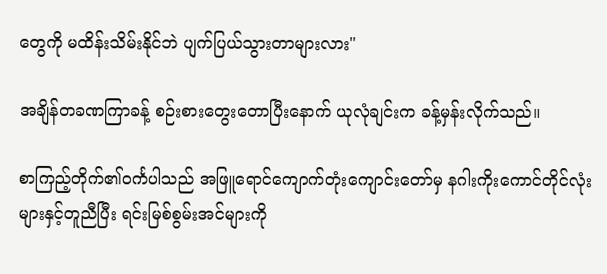တွေကို မထိန်းသိမ်းနိုင်ဘဲ ပျက်ပြယ်သွားတာများလား"

အချိန်တခဏကြာခန့် စဉ်းစားတွေးတောပြီးနောက် ယုလုံချင်းက ခန့်မှန်းလိုက်သည်။

စာကြည့်တိုက်၏ဝင်္ကပါသည် အဖြူရောင်ကျောက်တုံးကျောင်းတော်မှ နဂါးကိုးကောင်တိုင်လုံးများနှင့်တူညီပြီး ရင်းမြစ်စွမ်းအင်များကို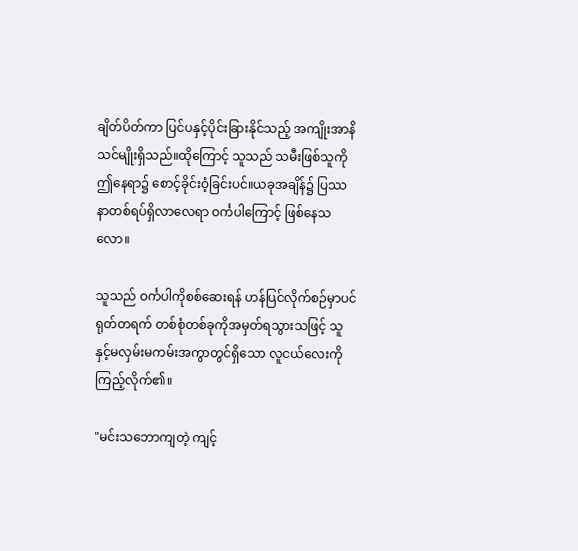ချိတ်ပိတ်ကာ ပြင်ပနှင့်ပိုင်းခြားနိုင်သည့် အကျိုးအာနိသင်မျိုးရှိသည်။ထိုကြောင့် သူသည် သမီးဖြစ်သူကို ဤနေရာ၌ စောင့်ခိုင်းဝံ့ခြင်းပင်။ယခုအချိန်၌ ပြဿနာတစ်ရပ်ရှိလာလေရာ ဝင်္ကပါကြောင့် ဖြစ်နေသလော။

သူသည် ဝင်္ကပါကိုစစ်ဆေးရန် ဟန်ပြင်လိုက်စဉ်မှာပင် ရုတ်တရက် တစ်စုံတစ်ခုကိုအမှတ်ရသွားသဖြင့် သူနှင့်မလှမ်းမကမ်းအကွာတွင်ရှိသော လူငယ်လေးကို ကြည့်လိုက်၏။

"မင်းသဘောကျတဲ့ ကျင့်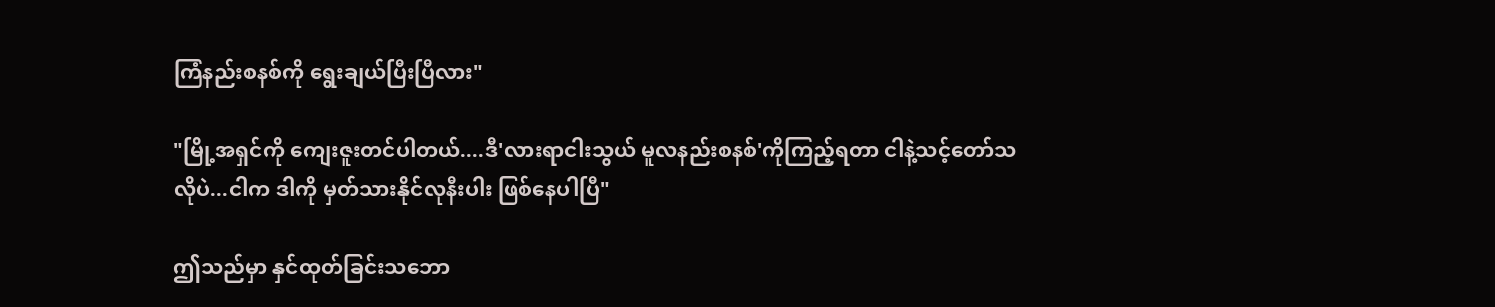ကြံနည်းစနစ်ကို ရွေးချယ်ပြီးပြီလား"

"မြို့အရှင်ကို ကျေးဇူးတင်ပါတယ်....ဒီ'လားရာငါးသွယ် မူလနည်းစနစ်'ကိုကြည့်ရတာ ငါနဲ့သင့်တော်သလိုပဲ...ငါက ဒါကို မှတ်သားနိုင်လုနီးပါး ဖြစ်နေပါပြီ"

ဤသည်မှာ နှင်ထုတ်ခြင်းသဘော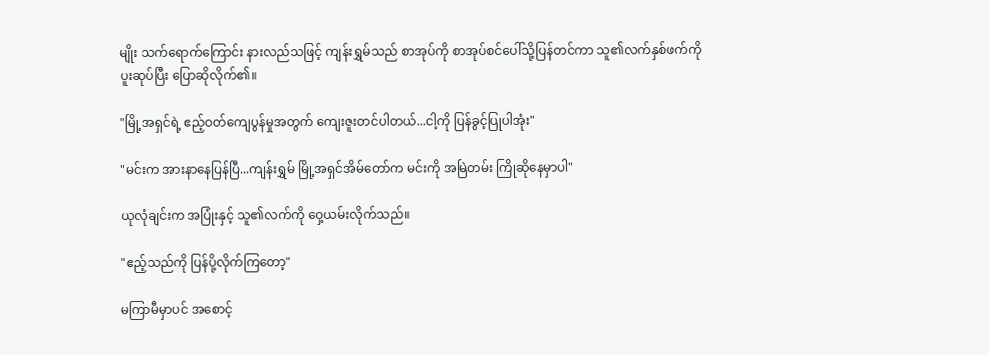မျိုး သက်ရောက်ကြောင်း နားလည်သဖြင့် ကျန်းရွှမ်သည် စာအုပ်ကို စာအုပ်စင်ပေါ်သို့ပြန်တင်ကာ သူ၏လက်နှစ်ဖက်ကိုပူးဆုပ်ပြီး ပြောဆိုလိုက်၏။

"မြို့အရှင်ရဲ့ ဧည့်ဝတ်ကျေပွန်မှုအတွက် ကျေးဇူးတင်ပါတယ်...ငါ့ကို ပြန်ခွင့်ပြုပါအုံး"

"မင်းက အားနာနေပြန်ပြီ...ကျန်းရွှမ် မြို့အရှင်အိမ်တော်က မင်းကို အမြဲတမ်း ကြိုဆိုနေမှာပါ"

ယုလုံချင်းက အပြုံးနှင့် သူ၏လက်ကို ဝှေ့ယမ်းလိုက်သည်။

"ဧည့်သည်ကို ပြန်ပို့လိုက်ကြတော့"

မကြာမီမှာပင် အစောင့်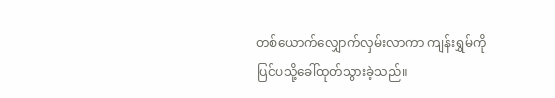တစ်ယောက်လျှောက်လှမ်းလာကာ ကျန်းရွှမ်ကို ပြင်ပသို့ခေါ်ထုတ်သွားခဲ့သည်။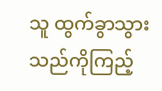သူ ထွက်ခွာသွားသည်ကိုကြည့်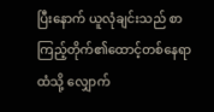ပြီးနောက် ယူလုံချင်းသည် စာကြည့်တိုက်၏ထောင့်တစ်နေရာထံသို့ လျှောက်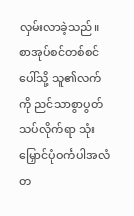လှမ်းလာခဲ့သည်။စာအုပ်စင်တစ်စင်ပေါ်သို့ သူ၏လက်ကို ညင်သာစွာပွတ်သပ်လိုက်ရာ သုံးမြှောင်ပုံဝင်္ကပါအလံတ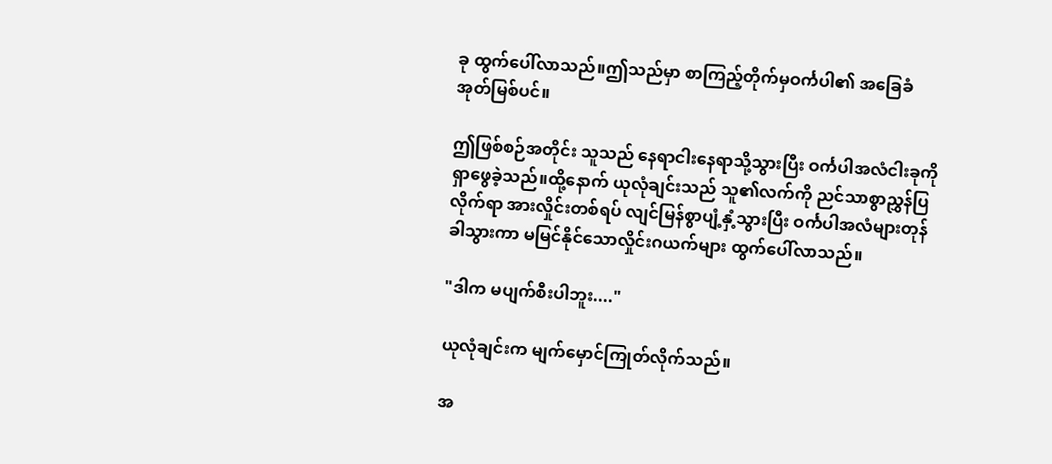ခု ထွက်ပေါ်လာသည်။ဤသည်မှာ စာကြည့်တိုက်မှဝင်္ကပါ၏ အခြေခံအုတ်မြစ်ပင်။

ဤဖြစ်စဉ်အတိုင်း သူသည် နေရာငါးနေရာသို့သွားပြီး ဝင်္ကပါအလံငါးခုကို ရှာဖွေခဲ့သည်။ထို့နောက် ယုလုံချင်းသည် သူ၏လက်ကို ညင်သာစွာညွှန်ပြလိုက်ရာ အားလှိုင်းတစ်ရပ် လျင်မြန်စွာပျံ့နှံ့သွားပြီး ဝင်္ကပါအလံများတုန်ခါသွားကာ မမြင်နိုင်သောလှိုင်းဂယက်များ ထွက်ပေါ်လာသည်။

"ဒါက မပျက်စီးပါဘူး...."

ယုလုံချင်းက မျက်မှောင်ကြုတ်လိုက်သည်။

အ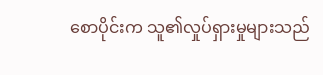စောပိုင်းက သူ၏လှုပ်ရှားမှုများသည်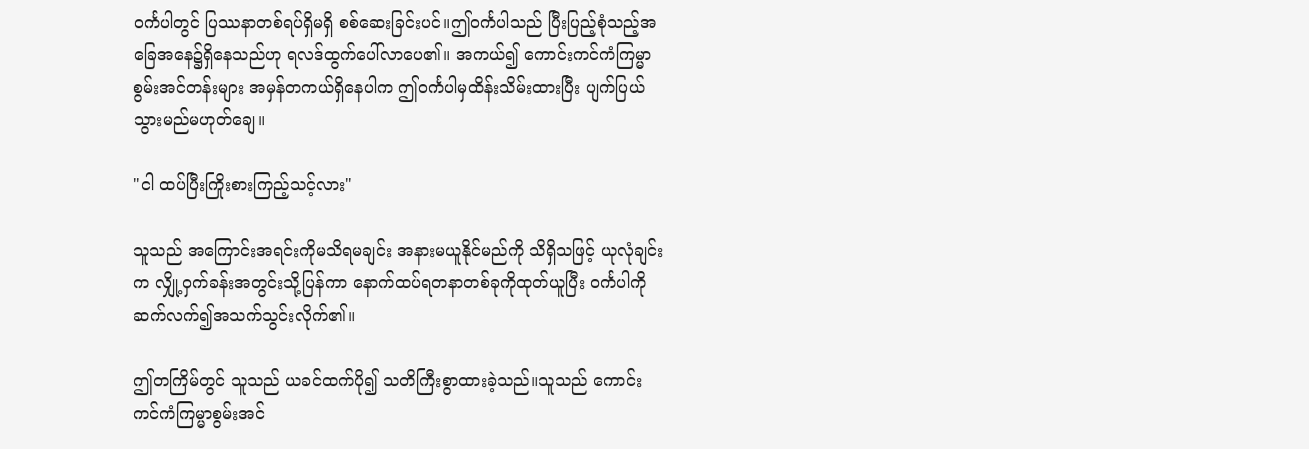ဝင်္ကပါတွင် ပြဿနာတစ်ရပ်ရှိမရှိ စစ်ဆေးခြင်းပင်။ဤဝင်္ကပါသည် ပြီးပြည့်စုံသည့်အခြေအနေ၌ရှိနေသည်ဟု ရလဒ်ထွက်ပေါ်လာပေ၏။ အကယ်၍ ကောင်းကင်ကံကြမ္မာစွမ်းအင်တန်းများ အမှန်တကယ်ရှိနေပါက ဤဝင်္ကပါမှထိန်းသိမ်းထားပြီး ပျက်ပြယ်သွားမည်မဟုတ်ချေ။

"ငါ ထပ်ပြီးကြိုးစားကြည့်သင့်လား"

သူသည် အကြောင်းအရင်းကိုမသိရမချင်း အနားမယူနိုင်မည်ကို သိရှိသဖြင့် ယုလုံချင်းက လျှို့ဝှက်ခန်းအတွင်းသို့ပြန်ကာ နောက်ထပ်ရတနာတစ်ခုကိုထုတ်ယူပြီး ဝင်္ကပါကို ဆက်လက်၍အသက်သွင်းလိုက်၏။

ဤတကြိမ်တွင် သူသည် ယခင်ထက်ပို၍ သတိကြီးစွာထားခဲ့သည်။သူသည် ကောင်းကင်ကံကြမ္မာစွမ်းအင်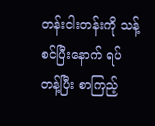တန်းငါးတန်းကို သန့်စင်ပြီးနောက် ရပ်တန့်ပြီး စာကြည့်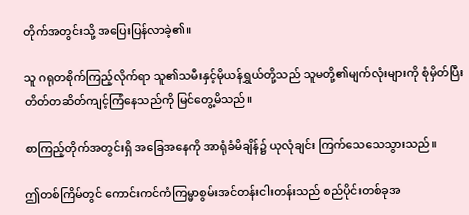တိုက်အတွင်းသို့ အပြေးပြန်လာခဲ့၏။

သူ ဂရုတစိုက်ကြည့်လိုက်ရာ သူ၏သမီးနှင့်မိုယန်ရွှယ်တို့သည် သူမတို့၏မျက်လုံးများကို စုံမှိတ်ပြီး တိတ်တဆိတ်ကျင့်ကြံနေသည်ကို မြင်တွေ့မိသည်။

စာကြည့်တိုက်အတွင်းရှိ အခြေအနေကို အာရုံခံမိချိန်၌ ယုလုံချင်း ကြက်သေသေသွားသည်။

ဤတစ်ကြိမ်တွင် ကောင်းကင်ကံကြမ္မာစွမ်းအင်တန်းငါးတန်းသည် စည်ပိုင်းတစ်ခုအ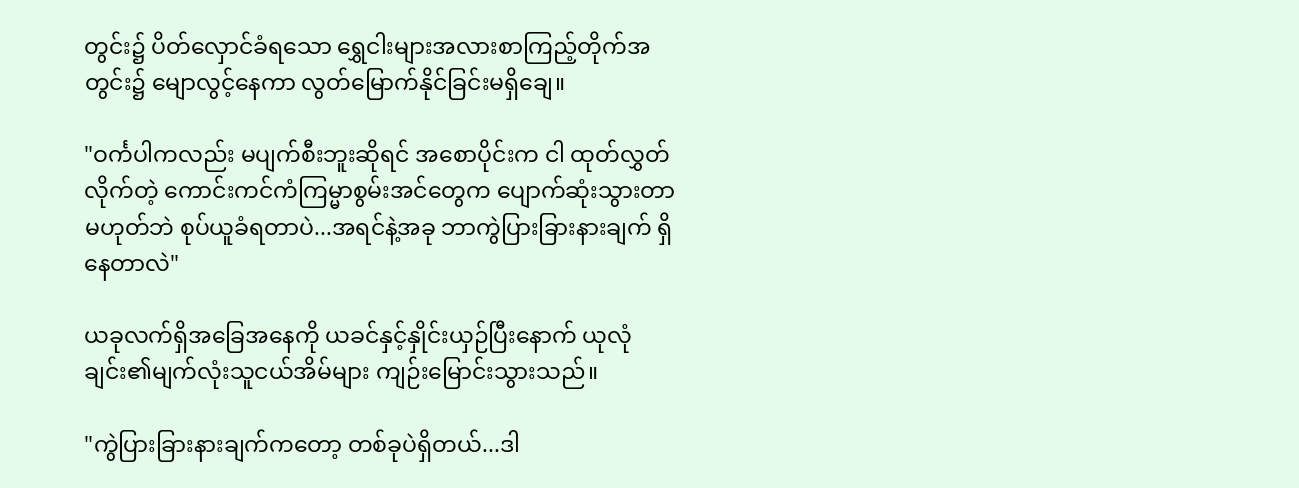တွင်း၌ ပိတ်လှောင်ခံရသော ရွှေငါးများအလားစာကြည့်တိုက်အတွင်း၌ မျောလွင့်နေကာ လွတ်မြောက်နိုင်ခြင်းမရှိချေ။

"ဝင်္ကပါကလည်း မပျက်စီးဘူးဆိုရင် အစောပိုင်းက ငါ ထုတ်လွှတ်လိုက်တဲ့ ကောင်းကင်ကံကြမ္မာစွမ်းအင်တွေက ပျောက်ဆုံးသွားတာမဟုတ်ဘဲ စုပ်ယူခံရတာပဲ...အရင်နဲ့အခု ဘာကွဲပြားခြားနားချက် ရှိနေတာလဲ"

ယခုလက်ရှိအခြေအနေကို ယခင်နှင့်နှိုင်းယှဉ်ပြီးနောက် ယုလုံချင်း၏မျက်လုံးသူငယ်အိမ်များ ကျဉ်းမြောင်းသွားသည်။

"ကွဲပြားခြားနားချက်ကတော့ တစ်ခုပဲရှိတယ်...ဒါ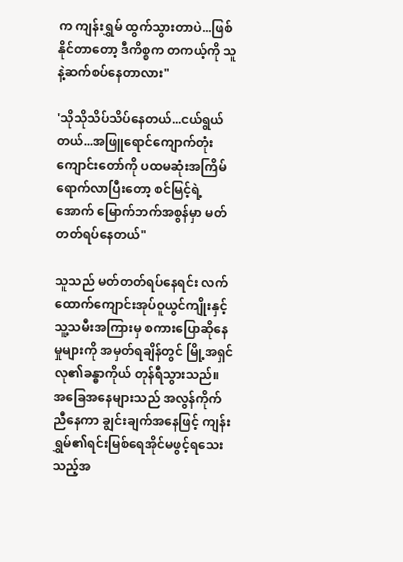က ကျန်းရွှမ် ထွက်သွားတာပဲ...ဖြစ်နိုင်တာတော့ ဒီကိစ္စက တကယ့်ကို သူနဲ့ဆက်စပ်နေတာလား"

'သိုသိုသိပ်သိပ်နေတယ်...ငယ်ရွယ်တယ်...အဖြူရောင်ကျောက်တုံးကျောင်းတော်ကို ပထမဆုံးအကြိမ် ရောက်လာပြီးတော့ စင်မြင့်ရဲ့အောက် မြောက်ဘက်အစွန်မှာ မတ်တတ်ရပ်နေတယ်"

သူသည် မတ်တတ်ရပ်နေရင်း လက်ထောက်ကျောင်းအုပ်ဝူယွင်ကျိုးနှင့်သူ့သမီးအကြားမှ စကားပြောဆိုနေမှုများကို အမှတ်ရချိန်တွင် မြို့အရှင်လု၏ခန္ဓာကိုယ် တုန်ရီသွားသည်။ အခြေအနေများသည် အလွန်ကိုက်ညီနေကာ ချွင်းချက်အနေဖြင့် ကျန်းရွှမ်၏ရင်းမြစ်ရေအိုင်မဖွင့်ရသေးသည့်အ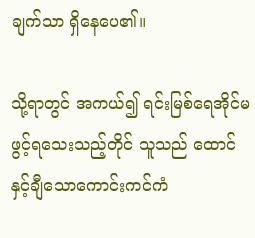ချက်သာ ရှိနေပေ၏။

သို့ရာတွင် အကယ်၍ ရင်းမြစ်ရေအိုင်မဖွင့်ရသေးသည့်တိုင် သူသည် ထောင်နှင့်ချီသောကောင်းကင်ကံ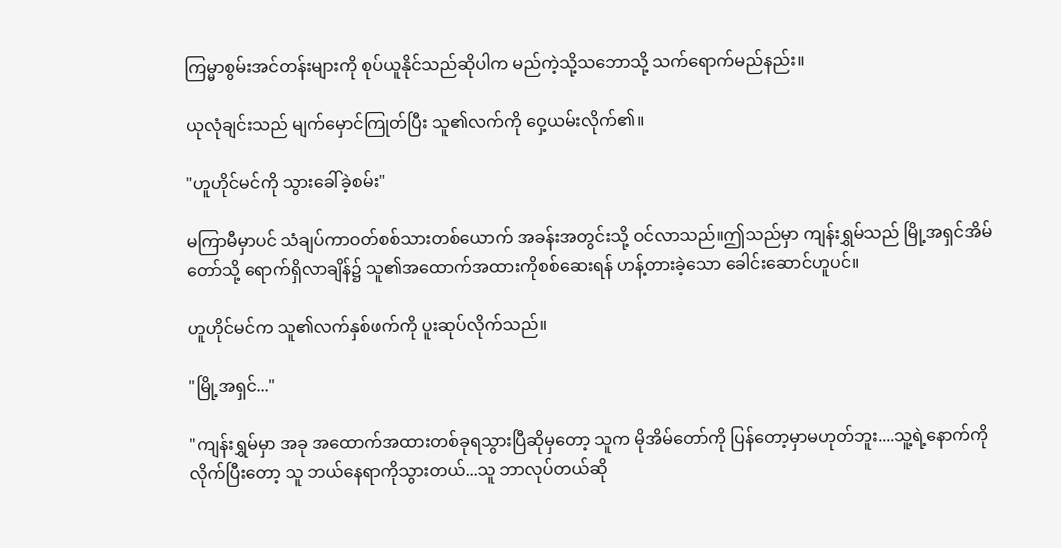ကြမ္မာစွမ်းအင်တန်းများကို စုပ်ယူနိုင်သည်ဆိုပါက မည်ကဲ့သို့သဘောသို့ သက်ရောက်မည်နည်း။

ယုလုံချင်းသည် မျက်မှောင်ကြုတ်ပြီး သူ၏လက်ကို ဝှေ့ယမ်းလိုက်၏။

"ဟူဟိုင်မင်ကို သွားခေါ်ခဲ့စမ်း"

မကြာမီမှာပင် သံချပ်ကာဝတ်စစ်သားတစ်ယောက် အခန်းအတွင်းသို့ ဝင်လာသည်။ဤသည်မှာ ကျန်းရွှမ်သည် မြို့အရှင်အိမ်တော်သို့ ရောက်ရှိလာချိန်၌ သူ၏အထောက်အထားကိုစစ်ဆေးရန် ဟန့်တားခဲ့သော ခေါင်းဆောင်ဟူပင်။

ဟူဟိုင်မင်က သူ၏လက်နှစ်ဖက်ကို ပူးဆုပ်လိုက်သည်။

"မြို့အရှင်..."

"ကျန်းရွှမ်မှာ အခု အထောက်အထားတစ်ခုရသွားပြီဆိုမှတော့ သူက မိုအိမ်တော်ကို ပြန်တော့မှာမဟုတ်ဘူး....သူ့ရဲ့နောက်ကိုလိုက်ပြီးတော့ သူ ဘယ်နေရာကိုသွားတယ်...သူ ဘာလုပ်တယ်ဆို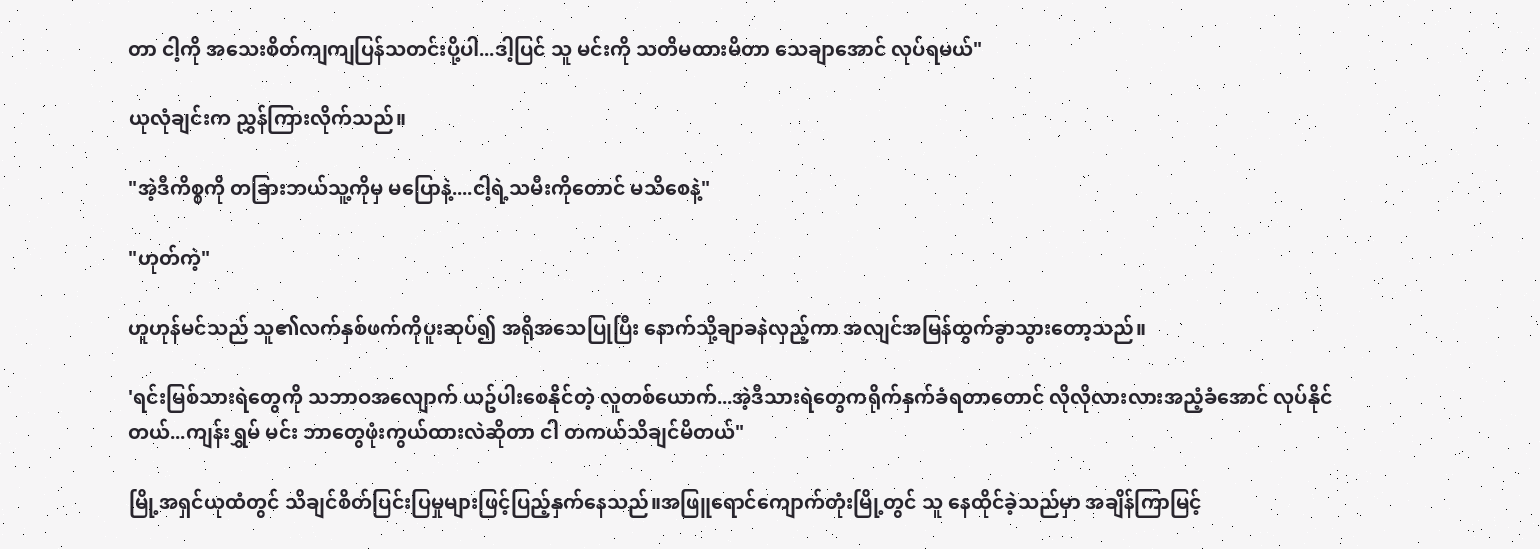တာ ငါ့ကို အသေးစိတ်ကျကျပြန်သတင်းပို့ပါ...ဒါ့ပြင် သူ မင်းကို သတိမထားမိတာ သေချာအောင် လုပ်ရမယ်"

ယုလုံချင်းက ညွှန်ကြားလိုက်သည်။

"အဲ့ဒီကိစ္စကို တခြားဘယ်သူ့ကိုမှ မပြောနဲ့....ငါ့ရဲ့သမီးကိုတောင် မသိစေနဲ့"

"ဟုတ်ကဲ့"

ဟူဟုန်မင်သည် သူ၏လက်နှစ်ဖက်ကိုပူးဆုပ်၍ အရိုအသေပြုပြီး နောက်သို့ချာခနဲလှည့်ကာ အလျင်အမြန်ထွက်ခွာသွားတော့သည်။

'ရင်းမြစ်သားရဲတွေကို သဘာဝအလျောက် ယဥ်ပါးစေနိုင်တဲ့ လူတစ်ယောက်...အဲ့ဒီသားရဲတွေကရိုက်နှက်ခံရတာတောင် လိုလိုလားလားအညံ့ခံအောင် လုပ်နိုင်တယ်...ကျန်းရွှမ် မင်း ဘာတွေဖုံးကွယ်ထားလဲဆိုတာ ငါ တကယ်သိချင်မိတယ်"

မြို့အရှင်ယုထံတွင် သိချင်စိတ်ပြင်းပြမှုများဖြင့်ပြည့်နှက်နေသည်။အဖြူရောင်ကျောက်တုံးမြို့တွင် သူ နေထိုင်ခဲ့သည်မှာ အချိန်ကြာမြင့်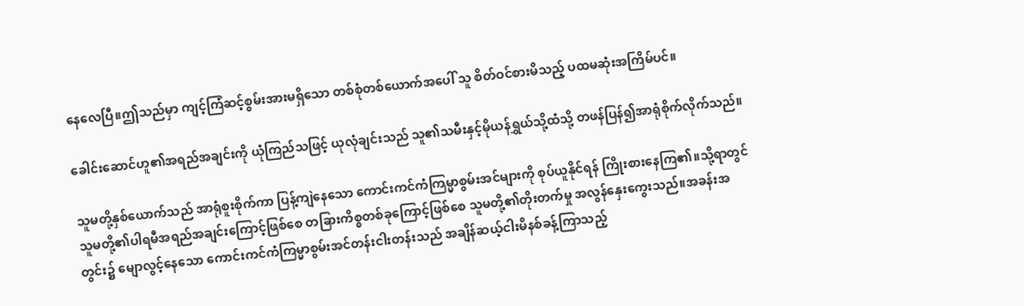နေလေပြီ။ဤသည်မှာ ကျင့်ကြံဆင့်စွမ်းအားမရှိသော တစ်စုံတစ်ယောက်အပေါ် သူ စိတ်ဝင်စားမိသည့် ပထမဆုံးအကြိမ်ပင်။

ခေါင်းဆောင်ဟူ၏အရည်အချင်းကို ယုံကြည်သဖြင့် ယုလုံချင်းသည် သူ၏သမီးနှင့်မိုယန်ရွှယ်သို့ထံသို့ တဖန်ပြန်၍အာရုံစိုက်လိုက်သည်။

သူမတို့နှစ်ယောက်သည် အာရုံစူးစိုက်ကာ ပြန့်ကျဲနေသော ကောင်းကင်ကံကြမ္မာစွမ်းအင်များကို စုပ်ယူနိုင်ရန် ကြိုးစားနေကြ၏။သို့ရာတွင် သူမတို့၏ပါရမီအရည်အချင်းကြောင့်ဖြစ်စေ တခြားကိစ္စတစ်ခုကြောင့်ဖြစ်စေ သူမတို့၏တိုးတက်မှု အလွန်နှေးကွေးသည်။အခန်းအတွင်း၌ မျောလွင့်နေသော ကောင်းကင်ကံကြမ္မာစွမ်းအင်တန်းငါးတန်းသည် အချိန်ဆယ့်ငါးမိနစ်ခန့်ကြာသည့်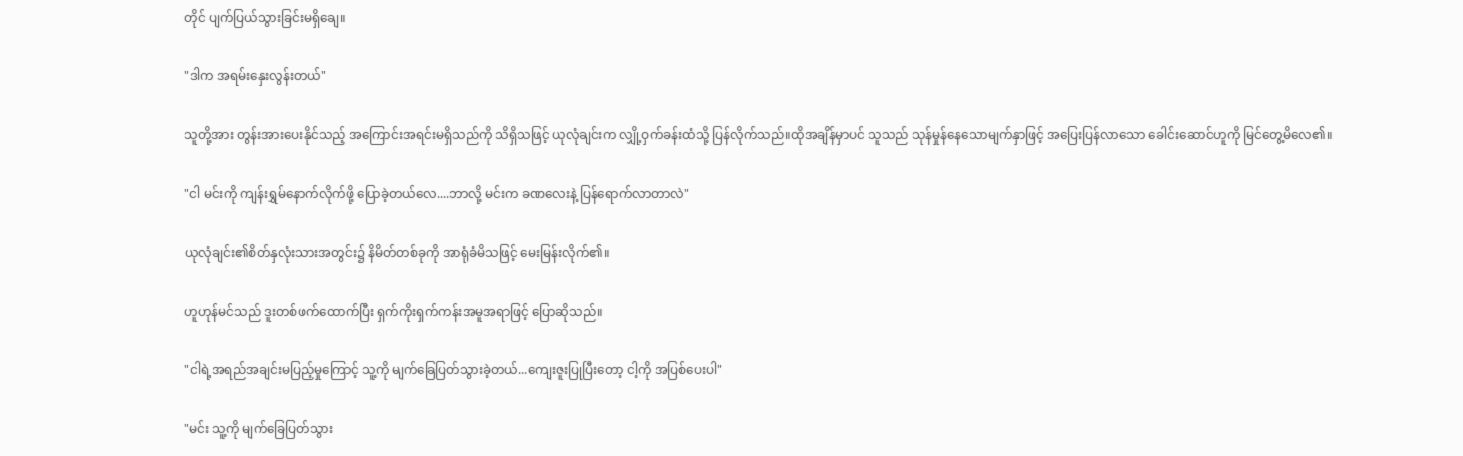တိုင် ပျက်ပြယ်သွားခြင်းမရှိချေ။

"ဒါက အရမ်းနှေးလွန်းတယ်"

သူတို့အား တွန်းအားပေးနိုင်သည့် အကြောင်းအရင်းမရှိသည်ကို သိရှိသဖြင့် ယုလုံချင်းက လျှို့ဝှက်ခန်းထံသို့ ပြန်လိုက်သည်။ထိုအချိန်မှာပင် သူသည် သုန်မှုန်နေသောမျက်နှာဖြင့် အပြေးပြန်လာသော ခေါင်းဆောင်ဟူကို မြင်တွေ့မိလေ၏။

"ငါ မင်းကို ကျန်းရွှမ်နောက်လိုက်ဖို့ ပြောခဲ့တယ်လေ....ဘာလို့ မင်းက ခဏလေးနဲ့ ပြန်ရောက်လာတာလဲ"

ယုလုံချင်း၏စိတ်နှလုံးသားအတွင်း၌ နိမိတ်တစ်ခုကို အာရုံခံမိသဖြင့် မေးမြန်းလိုက်၏။

ဟူဟုန်မင်သည် ဒူးတစ်ဖက်ထောက်ပြီး ရှက်ကိုးရှက်ကန်းအမူအရာဖြင့် ပြောဆိုသည်။

"ငါရဲ့အရည်အချင်းမပြည့်မှုကြောင့် သူ့ကို မျက်ခြေပြတ်သွားခဲ့တယ်...ကျေးဇူးပြုပြီးတော့ ငါ့ကို အပြစ်ပေးပါ"

"မင်း သူ့ကို မျက်ခြေပြတ်သွား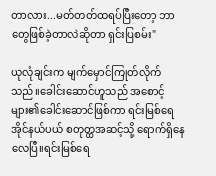တာလား...မတ်တတ်ထရပ်ပြီးတော့ ဘာတွေဖြစ်ခဲ့တာလဲဆိုတာ ရှင်းပြစမ်း"

ယုလုံချင်းက မျက်မှောင်ကြုတ်လိုက်သည်။ခေါင်းဆောင်ဟူသည် အစောင့်များ၏ခေါင်းဆောင်ဖြစ်ကာ ရင်းမြစ်ရေအိုင်နယ်ပယ် စတုတ္ထအဆင့်သို့ ရောက်ရှိနေလေပြီ။ရင်းမြစ်ရေ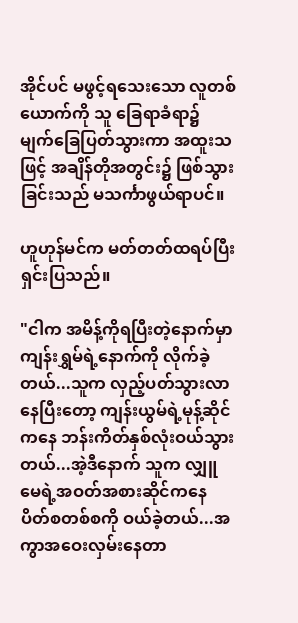အိုင်ပင် မဖွင့်ရသေးသော လူတစ်ယောက်ကို သူ ခြေရာခံရာ၌ မျက်ခြေပြတ်သွားကာ အထူးသဖြင့် အချိန်တိုအတွင်း၌ ဖြစ်သွားခြင်းသည် မသင်္ကာဖွယ်ရာပင်။

ဟူဟုန်မင်က မတ်တတ်ထရပ်ပြီး ရှင်းပြသည်။

"ငါက အမိန့်ကိုရပြီးတဲ့နောက်မှာ ကျန်းရွှမ်ရဲ့နောက်ကို လိုက်ခဲ့တယ်...သူက လှည့်ပတ်သွားလာနေပြီးတော့ ကျန်းယွမ်ရဲ့မုန့်ဆိုင်ကနေ ဘန်းကိတ်နှစ်လုံးဝယ်သွားတယ်...အဲ့ဒီနောက် သူက လျှူမေရဲ့အဝတ်အစားဆိုင်ကနေ ပိတ်စတစ်စကို ဝယ်ခဲ့တယ်...အကွာအဝေးလှမ်းနေတာ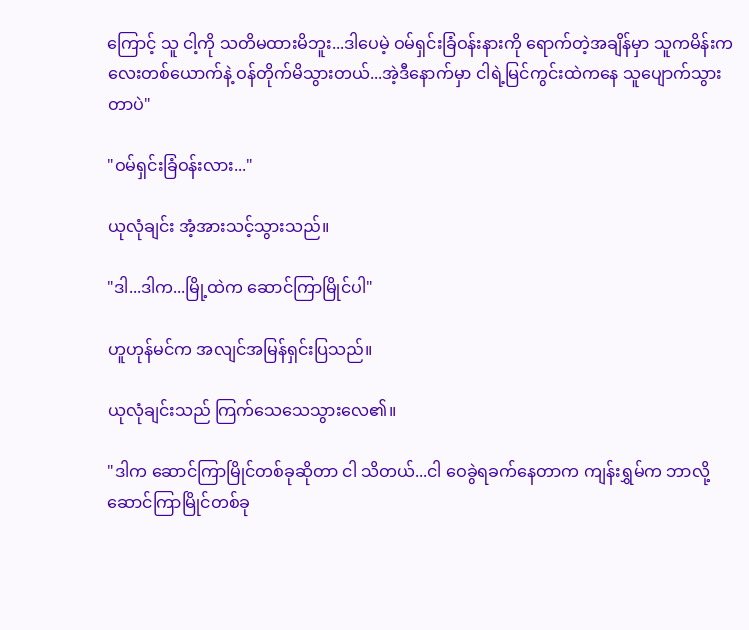ကြောင့် သူ ငါ့ကို သတိမထားမိဘူး...ဒါပေမဲ့ ဝမ်ရှင်းခြံဝန်းနားကို ရောက်တဲ့အချိန်မှာ သူကမိန်းကလေးတစ်ယောက်နဲ့ ဝန်တိုက်မိသွားတယ်...အဲ့ဒီနောက်မှာ ငါရဲ့မြင်ကွင်းထဲကနေ သူပျောက်သွားတာပဲ"

"ဝမ်ရှင်းခြံဝန်းလား..."

ယုလုံချင်း အံ့အားသင့်သွားသည်။

"ဒါ...ဒါက...မြို့ထဲက ဆောင်ကြာမြိုင်ပါ"

ဟူဟုန်မင်က အလျင်အမြန်ရှင်းပြသည်။

ယုလုံချင်းသည် ကြက်သေသေသွားလေ၏။

"ဒါက ဆောင်ကြာမြိုင်တစ်ခုဆိုတာ ငါ သိတယ်...ငါ ဝေခွဲရခက်နေတာက ကျန်းရွှမ်က ဘာလို့ ဆောင်ကြာမြိုင်တစ်ခု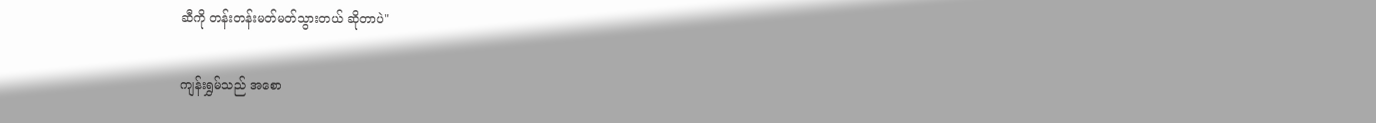ဆီကို တန်းတန်းမတ်မတ်သွားတယ် ဆိုတာပဲ"

ကျန်းရွှမ်သည် အစော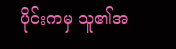ပိုင်းကမှ သူ၏အ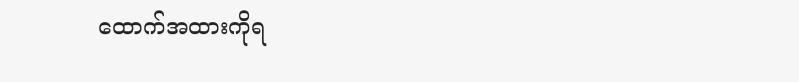ထောက်အထားကိုရ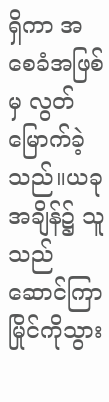ရှိကာ အစေခံအဖြစ်မှ လွတ်မြောက်ခဲ့သည်။ယခုအချိန်၌ သူသည် ဆောင်ကြာမြိုင်ကိုသွား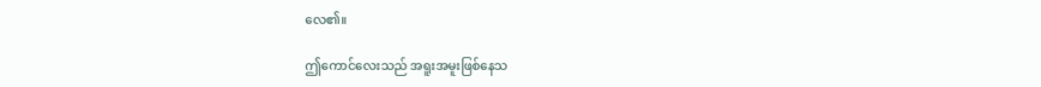လေ၏။

ဤကောင်လေးသည် အရူးအမူးဖြစ်နေသ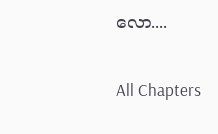လော....

All Chapters